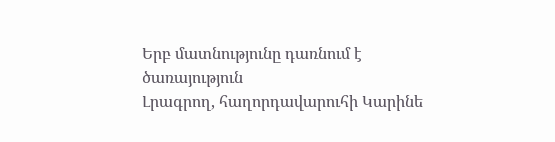Երբ մատնությունը դառնում է ծառայություն
Լրագրող, հաղորդավարուհի Կարինե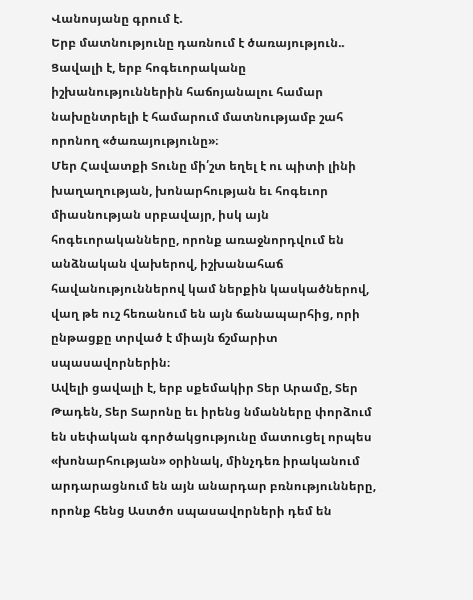Վանոսյանը գրում է.
Երբ մատնությունը դառնում է ծառայություն..
Ցավալի է, երբ հոգեւորականը իշխանություններին հաճոյանալու համար նախընտրելի է համարում մատնությամբ շահ որոնող «ծառայությունը»։
Մեր Հավատքի Տունը մի՛շտ եղել է ու պիտի լինի խաղաղության, խոնարհության եւ հոգեւոր միասնության սրբավայր, իսկ այն հոգեւորականները, որոնք առաջնորդվում են անձնական վախերով, իշխանահաճ հավանություններով կամ ներքին կասկածներով, վաղ թե ուշ հեռանում են այն ճանապարհից, որի ընթացքը տրված է միայն ճշմարիտ սպասավորներին։
Ավելի ցավալի է, երբ սքեմակիր Տեր Արամը, Տեր Թադեն, Տեր Տարոնը եւ իրենց նմանները փորձում են սեփական գործակցությունը մատուցել որպես «խոնարհության» օրինակ, մինչդեռ իրականում արդարացնում են այն անարդար բռնությունները, որոնք հենց Աստծո սպասավորների դեմ են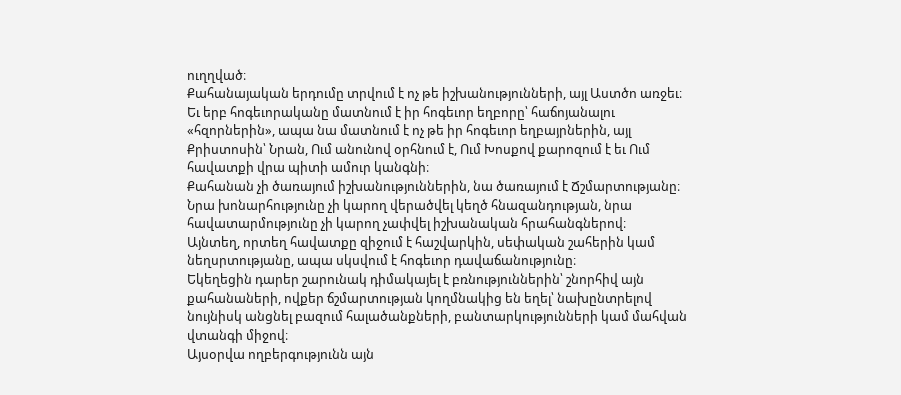ուղղված։
Քահանայական երդումը տրվում է ոչ թե իշխանությունների, այլ Աստծո առջեւ։
Եւ երբ հոգեւորականը մատնում է իր հոգեւոր եղբորը՝ հաճոյանալու «հզորներին», ապա նա մատնում է ոչ թե իր հոգեւոր եղբայրներին, այլ Քրիստոսին՝ Նրան, Ում անունով օրհնում է, Ում Խոսքով քարոզում է եւ Ում հավատքի վրա պիտի ամուր կանգնի։
Քահանան չի ծառայում իշխանություններին, նա ծառայում է Ճշմարտությանը։
Նրա խոնարհությունը չի կարող վերածվել կեղծ հնազանդության, նրա հավատարմությունը չի կարող չափվել իշխանական հրահանգներով։
Այնտեղ, որտեղ հավատքը զիջում է հաշվարկին, սեփական շահերին կամ նեղսրտությանը, ապա սկսվում է հոգեւոր դավաճանությունը։
Եկեղեցին դարեր շարունակ դիմակայել է բռնություններին՝ շնորհիվ այն քահանաների, ովքեր ճշմարտության կողմնակից են եղել՝ նախընտրելով նույնիսկ անցնել բազում հալածանքների, բանտարկությունների կամ մահվան վտանգի միջով։
Այսօրվա ողբերգությունն այն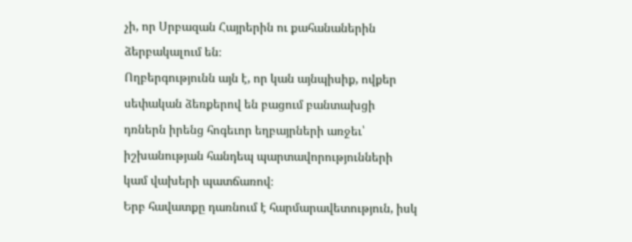չի, որ Սրբազան Հայրերին ու քահանաներին ձերբակալում են։
Ողբերգությունն այն է, որ կան այնպիսիք, ովքեր սեփական ձեռքերով են բացում բանտախցի դռներն իրենց հոգեւոր եղբայրների առջեւ՝ իշխանության հանդեպ պարտավորությունների կամ վախերի պատճառով։
Երբ հավատքը դառնում է հարմարավետություն, իսկ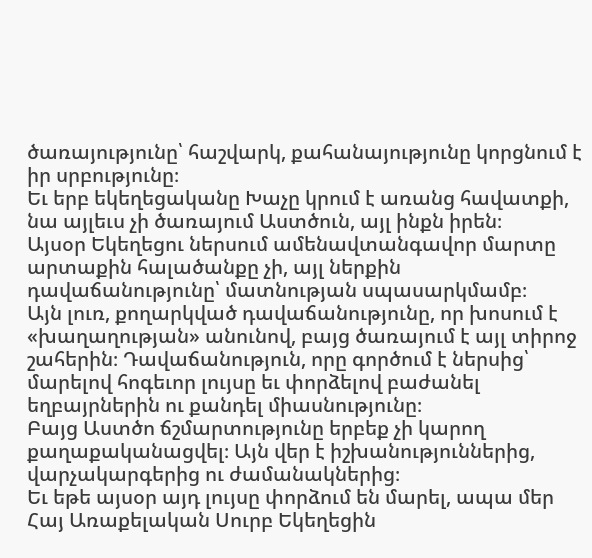ծառայությունը՝ հաշվարկ, քահանայությունը կորցնում է իր սրբությունը։
Եւ երբ եկեղեցականը Խաչը կրում է առանց հավատքի, նա այլեւս չի ծառայում Աստծուն, այլ ինքն իրեն։
Այսօր Եկեղեցու ներսում ամենավտանգավոր մարտը արտաքին հալածանքը չի, այլ ներքին դավաճանությունը՝ մատնության սպասարկմամբ։
Այն լուռ, քողարկված դավաճանությունը, որ խոսում է «խաղաղության» անունով, բայց ծառայում է այլ տիրոջ շահերին։ Դավաճանություն, որը գործում է ներսից՝ մարելով հոգեւոր լույսը եւ փորձելով բաժանել եղբայրներին ու քանդել միասնությունը։
Բայց Աստծո ճշմարտությունը երբեք չի կարող քաղաքականացվել։ Այն վեր է իշխանություններից, վարչակարգերից ու ժամանակներից։
Եւ եթե այսօր այդ լույսը փորձում են մարել, ապա մեր Հայ Առաքելական Սուրբ Եկեղեցին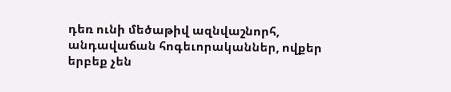դեռ ունի մեծաթիվ ազնվաշնորհ, անդավաճան հոգեւորականներ, ովքեր երբեք չեն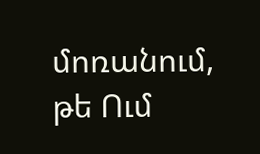մոռանում, թե Ում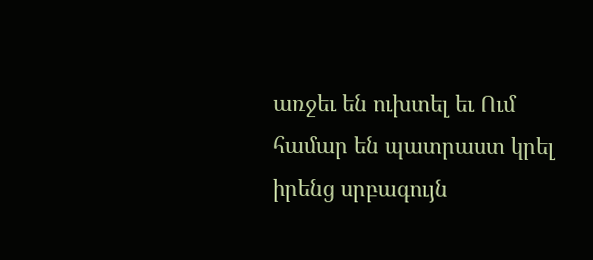առջեւ են ուխտել եւ Ում համար են պատրաստ կրել իրենց սրբագույն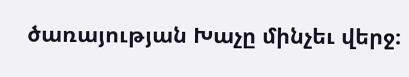ծառայության Խաչը մինչեւ վերջ։